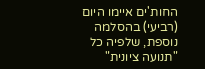החות'ים איימו היום (רביעי) בהסלמה נוספת, שלפיה כל "תנועה ציונית"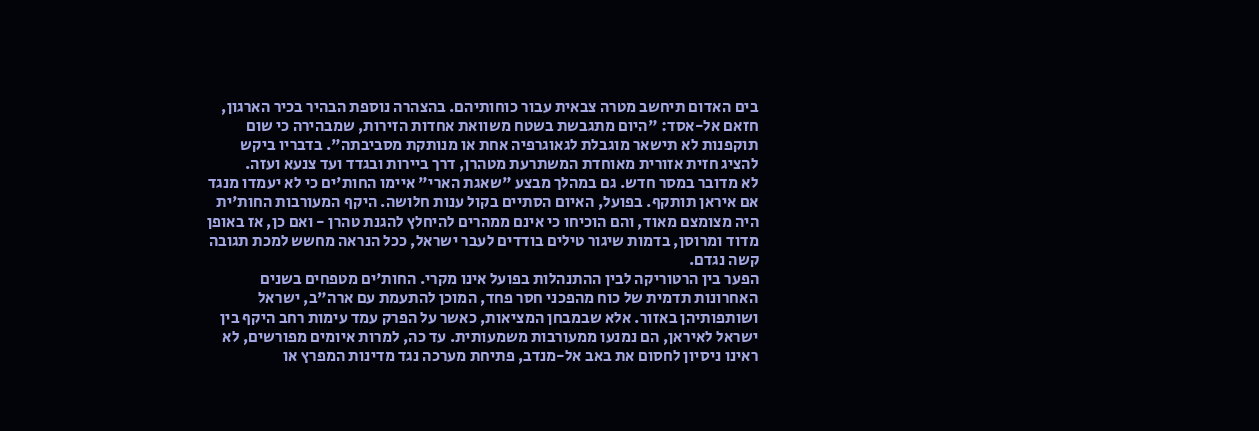בים האדום תיחשב מטרה צבאית עבור כוחותיהם. בהצהרה נוספת הבהיר בכיר הארגון, חזאם אל-אסד: "היום מתגבשת בשטח משוואת אחדות הזירות, שמבהירה כי שום תוקפנות לא תישאר מוגבלת לגאוגרפיה אחת או מנותקת מסביבתה". בדבריו ביקש להציג חזית אזורית מאוחדת המשתרעת מטהרן, דרך ביירות ובגדד ועד צנעא ועזה.
לא מדובר במסר חדש. גם במהלך מבצע "שאגת הארי" איימו החות'ים כי לא יעמדו מנגד אם איראן תותקף. בפועל, האיום הסתיים בקול ענות חלושה. היקף המעורבות החות'ית היה מצומצם מאוד, והם הוכיחו כי אינם ממהרים להיחלץ להגנת טהרן - ואם כן, אז באופן מדוד ומרוסן, בדמות שיגור טילים בודדים לעבר ישראל, ככל הנראה מחשש למכת תגובה קשה נגדם.
הפער בין הרטוריקה לבין ההתנהלות בפועל אינו מקרי. החות'ים מטפחים בשנים האחרונות תדמית של כוח מהפכני חסר פחד, המוכן להתעמת עם ארה"ב, ישראל ושותפותיהן באזור. אלא שבמבחן המציאות, כאשר על הפרק עמד עימות רחב היקף בין ישראל לאיראן, הם נמנעו ממעורבות משמעותית. עד כה, למרות איומים מפורשים, לא ראינו ניסיון לחסום את באב אל-מנדב, פתיחת מערכה נגד מדינות המפרץ או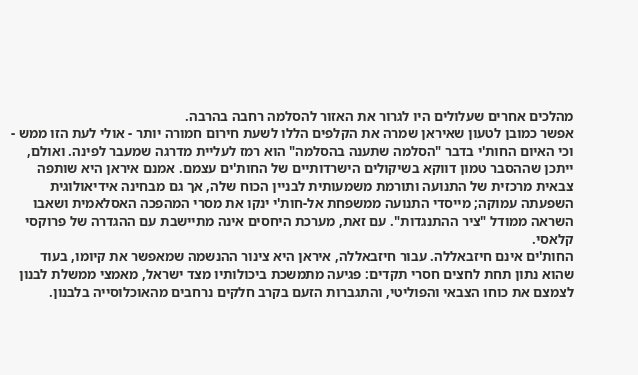מהלכים אחרים שעלולים היו לגרור את האזור להסלמה רחבה בהרבה.
אפשר כמובן לטעון שאיראן שמרה את הקלפים הללו לשעת חירום חמורה יותר - אולי לעת הזו ממש - וכי האיום החות'י בדבר "הסלמה שתענה בהסלמה" הוא רמז לעליית מדרגה שמעבר לפינה. ואולם, ייתכן שההסבר טמון דווקא בשיקולים הישרדותיים של החות'ים עצמם. אמנם איראן היא שותפה צבאית מרכזית של התנועה ותורמת משמעותית לבניין הכוח שלה, אך גם מבחינה אידיאולוגית השפעתה עמוקה; מייסדי התנועה ממשפחת אל-חות'י ינקו את מסרי המהפכה האסלאמית ושאבו השראה ממודל "ציר ההתנגדות". עם זאת, מערכת היחסים אינה מתיישבת עם ההגדרה של פרוקסי קלאסי.
החות'ים אינם חיזבאללה. עבור חיזבאללה, איראן היא צינור ההנשמה שמאפשר את קיומו, בעוד שהוא נתון תחת לחצים חסרי תקדים: פגיעה מתמשכת ביכולותיו מצד ישראל, מאמצי ממשלת לבנון לצמצם את כוחו הצבאי והפוליטי, והתגברות הזעם בקרב חלקים נרחבים מהאוכלוסייה בלבנון.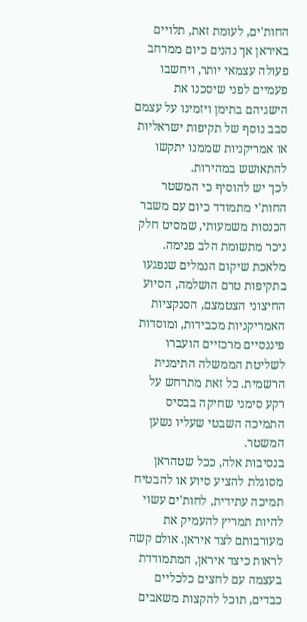החות'ים, לעומת זאת, תלויים באיראן אך נהנים כיום ממרחב פעולה עצמאי יותר, ויחשבו פעמיים לפני שיסכנו את הישגיהם בתימן ויזמינו על עצמם סבב נוסף של תקיפות ישראליות או אמריקניות שממנו יתקשו להתאושש במהירות.
לכך יש להוסיף כי המשטר החות'י מתמודד כיום עם משבר הכנסות משמעותי, שמסיט חלק ניכר מתשומת הלב פנימה. מלאכת שיקום הנמלים שנפגעו בתקיפות טרם הושלמה, הסיוע החיצוני הצטמצם, הסנקציות האמריקניות מכבידות, ומוסדות פיננסיים מרכזיים הועברו לשליטת הממשלה התימנית הרשמית. כל זאת מתרחש על רקע סימני שחיקה בבסיס התמיכה השבטי שעליו נשען המשטר.
בנסיבות אלה, ככל שטהראן מסוגלת להציע סיוע או להבטיח תמיכה עתידית, לחות'ים עשוי להיות תמריץ להעמיק את מעורבותם לצד איראן. אולם קשה לראות כיצד איראן, המתמודדת בעצמה עם לחצים כלכליים כבדים, תוכל להקצות משאבים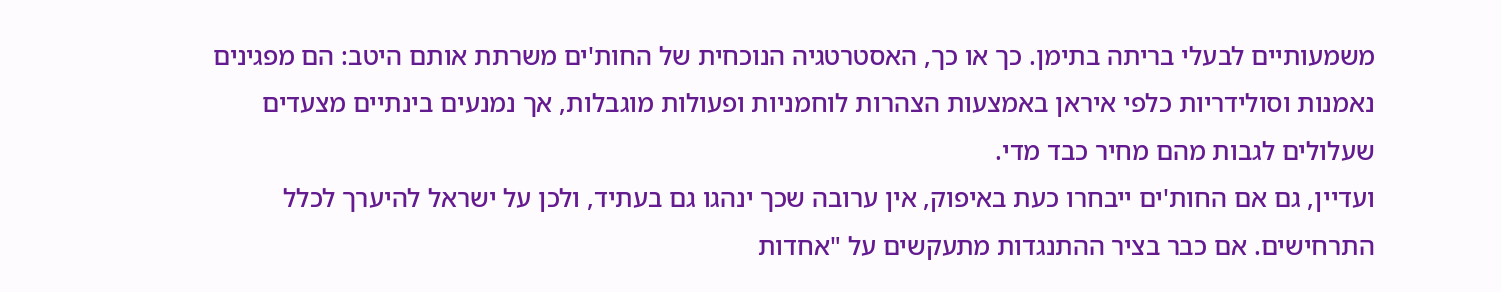משמעותיים לבעלי בריתה בתימן. כך או כך, האסטרטגיה הנוכחית של החות'ים משרתת אותם היטב: הם מפגינים נאמנות וסולידריות כלפי איראן באמצעות הצהרות לוחמניות ופעולות מוגבלות, אך נמנעים בינתיים מצעדים שעלולים לגבות מהם מחיר כבד מדי.
ועדיין, גם אם החות'ים ייבחרו כעת באיפוק, אין ערובה שכך ינהגו גם בעתיד, ולכן על ישראל להיערך לכלל התרחישים. אם כבר בציר ההתנגדות מתעקשים על "אחדות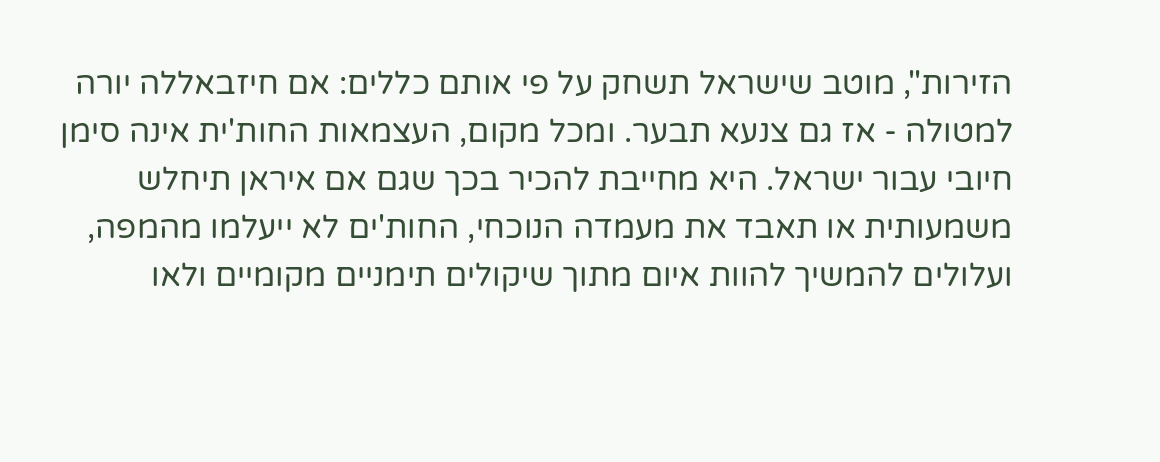הזירות", מוטב שישראל תשחק על פי אותם כללים: אם חיזבאללה יורה למטולה - אז גם צנעא תבער. ומכל מקום, העצמאות החות'ית אינה סימן חיובי עבור ישראל. היא מחייבת להכיר בכך שגם אם איראן תיחלש משמעותית או תאבד את מעמדה הנוכחי, החות'ים לא ייעלמו מהמפה, ועלולים להמשיך להוות איום מתוך שיקולים תימניים מקומיים ולאו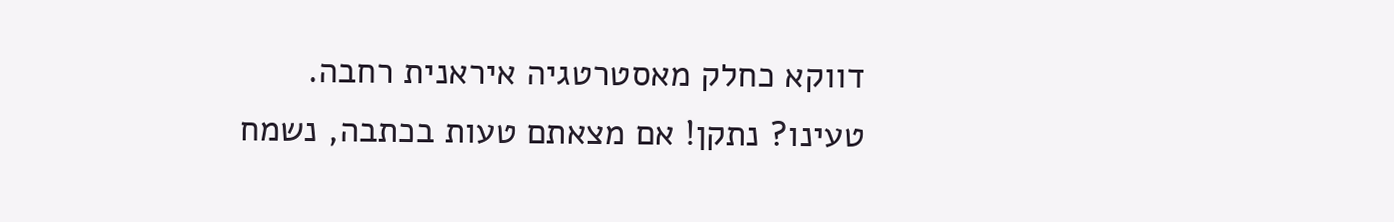דווקא כחלק מאסטרטגיה איראנית רחבה.
טעינו? נתקן! אם מצאתם טעות בכתבה, נשמח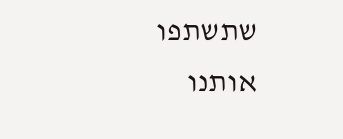שתשתפו אותנו